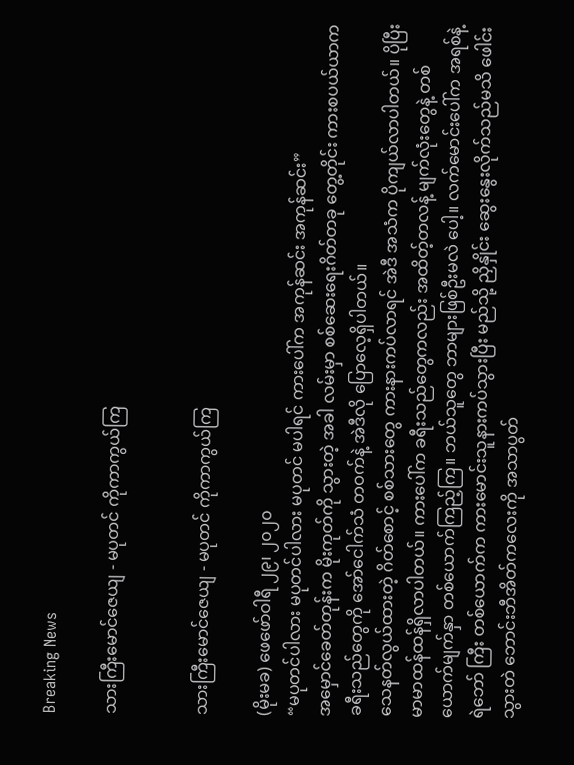Breaking News

သားကြီးမောင်ဇေယျ - မပုတင် ကိုကာကွယ်ကြ


သားကြီးမောင်ဇေယျ - မပုတင် ကိုကာကွယ်ကြ

(မိုးမခ) ဖေဖော်ဝါရီ ၂၉၊ ၂၀၂၀
“မပုတင်ပါလား မပုတင်ပါလား မပုတင် မပါရင် ကားပေါ်က အကုန်ဆင်း အကုန်ဆင်း”
အမှောင်ခေတ်တုန်းက မိုးကုတ်ကို သွားတဲ့ အခါ လမ်းမှာ စစ်ဆေးရေးဂိတ်တခု တွေ့တိုင်း ကားစပယ်ယာက ခရီးသည်တွေကို အော်ငေါက်သံ တဝက်နဲ့ အဲဒီလို ပြောလေ့ရှိပါတယ်။
သေနတ်လွယ်ထားတဲ့ ဂိတ်စောင့် စစ်သားတွေ ကားနားကပ်လာရင် အဲဒီ အသံက ပိုကျယ်လာပါတယ်။ ပိုပြီး မာမာထန်ထန်ရှိလာပါတယ်။ ကားပေါ်က ခရီးသည်တွေကလည်း အထိတ့်တလန့် မျက်လုံးတွေနဲ့ တစ်ယောက်မျက်နှာ တစ်ယောက်ကြည့်ကြ။ ဘယ်သူတွေ ဘာများဖြစ်ဦးမလဲ ပေါ့။ လက်မောင်းပေါ်က အရစ်နဲ့ ရဲဘော် ကြီး တစ်ယောက်က ကားမောင်းသူနားကပ်သွားပြီး မည်သို့ ညှိနှိုင်း ဆွေးနွေးလိုက်သည်မသိ ဖေါင်းသွားတဲ ဘောင်းဘီအိတ်ကလေးကို အသာပွတ်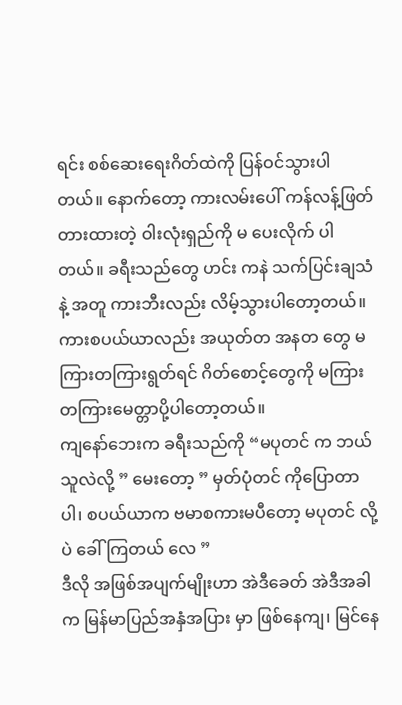ရင်း စစ်ဆေးရေးဂိတ်ထဲကို ပြန်ဝင်သွားပါတယ်။ နောက်တော့ ကားလမ်းပေါ် ကန်လန့်ဖြတ် တားထားတဲ့ ဝါးလုံးရှည်ကို မ ပေးလိုက် ပါတယ်။ ခရီးသည်တွေ ဟင်း ကနဲ သက်ပြင်းချသံ နဲ့ အတူ ကားဘီးလည်း လိမ့်သွားပါတော့တယ်။ ကားစပယ်ယာလည်း အယုတ်တ အနတ တွေ မကြားတကြားရွတ်ရင် ဂိတ်စောင့်တွေကို မကြားတကြားမေတ္တာပို့ပါတော့တယ်။
ကျနော်ဘေးက ခရီးသည်ကို “မပုတင် က ဘယ်သူလဲလို့ ” မေးတော့ ” မှတ်ပုံတင် ကိုပြောတာပါ၊ စပယ်ယာက ဗမာစကားမပီတော့ မပုတင် လို့ ပဲ ခေါ်ကြတယ် လေ ”
ဒီလို အဖြစ်အပျက်မျိုးဟာ အဲဒီခေတ် အဲဒီအခါက မြန်မာပြည်အနှံအပြား မှာ ဖြစ်နေကျ၊ မြင်နေ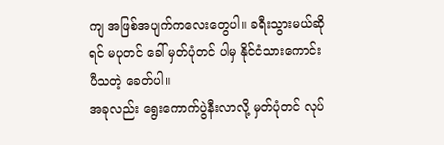ကျ အဖြစ်အပျက်ကလေးတွေပါ။ ခရီးသွားမယ်ဆိုရင် မပုတင် ခေါ် မှတ်ပုံတင် ပါမှ နိုင်ငံသားကောင်း ပီသတဲ့ ခေတ်ပါ။
အခုလည်း ရွေးကောက်ပွဲနီးလာလို့ မှတ်ပုံတင် လုပ်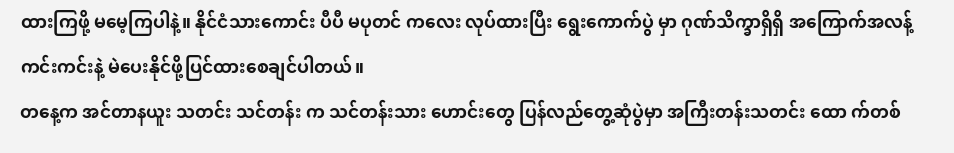ထားကြဖို့ မမေ့ကြပါနဲ့။ နိုင်ငံသားကောင်း ပီပီ မပုတင် ကလေး လုပ်ထားပြီး ရွေးကောက်ပွဲ မှာ ဂုဏ်သိက္ခာရှိရှိ အကြောက်အလန့်ကင်းကင်းနဲ့ မဲပေးနိုင်ဖို့ပြင်ထားစေချင်ပါတယ်။
တနေ့က အင်တာနယူး သတင်း သင်တန်း က သင်တန်းသား ဟောင်းတွေ ပြန်လည်တွေ့ဆုံပွဲမှာ အကြီးတန်းသတင်း ထော က်တစ်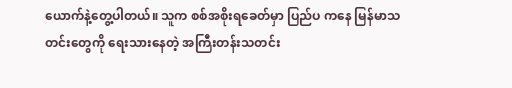ယောက်နဲ့တွေ့ပါတယ်။ သူက စစ်အစိုးရခေတ်မှာ ပြည်ပ ကနေ မြန်မာသတင်းတွေကို ရေးသားနေတဲ့ အကြီးတန်းသတင်း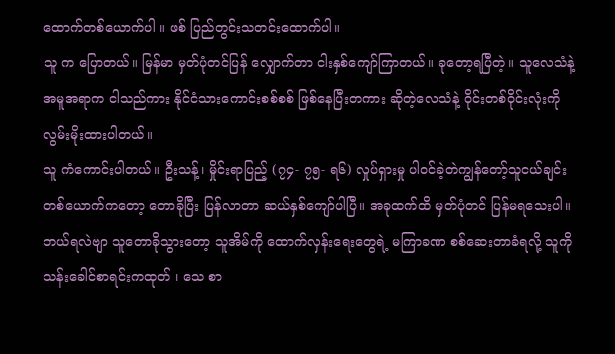ထောက်တစ်ယောက်ပါ ။ ဖစ် ပြည်တွင်းသတင်းထောက်ပါ။
သူ က ပြောတယ်။ မြန်မာ မှတ်ပုံတင်ပြန် လျှောက်တာ ငါးနှစ်ကျော်ကြာတယ်။ ခုတော့ရပြီတဲ့။ သူလေသံနဲ့ အမူအရာက ငါသည်ကား နိုင်ငံသားကောင်းစစ်စစ် ဖြစ်နေပြီးတကား ဆိုတဲ့လေသံနဲ့ ဝိုင်းတစ်ဝိုင်းလုံးကို လွမ်းမိုးထားပါတယ်။
သူ ကံကောင်းပါတယ်။ ဦးသန့်၊ မှိုင်းရာပြည့် (၇၄- ၇၅- ရ၆) လှုပ်ရှားမှု ပါဝင်ခဲ့တဲကျွန်တော့်သူငယ်ချင်း တစ်ယောက်ကတော့ တောခိုပြီး ပြန်လာတာ ဆယ်နှစ်ကျော်ပါပြီ။ အခုထက်ထိ မှတ်ပုံတင် ပြန်မရသေးပါ။ ဘယ်ရလဲဗျာ သူတောခိုသွားတော့ သူအိမ်ကို ထောက်လှန်းရေးတွေရဲ့ မကြာခဏ စစ်ဆေးတာခံရလို့ သူကို သန်းခေါင်စာရင်းကထုတ် ၊ သေ စာ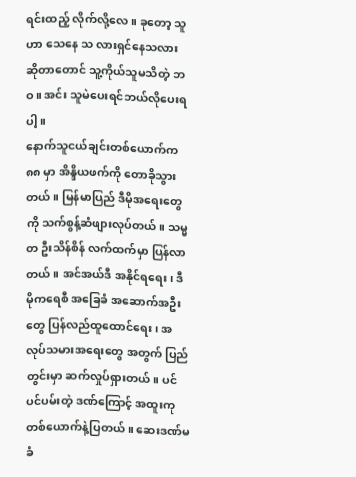ရင်းထည့် လိုက်လို့လေ။ ခုတော့ သူဟာ သေနေ သ လားရှင်နေသလား ဆိုတာတောင် သူ့ကိုယ်သူမသိတဲ့ ဘဝ။ အင်း သူမဲပေးရင်ဘယ်လိုပေးရပါ့။
နောက်သူငယ်ချင်းတစ်ယောက်က ၈၈ မှာ အိန္ဒိယဖက်ကို တောခိုသွားတယ်။ မြန်မာပြည် ဒီမိုအရေးတွေကို သက်စွန့်ဆံဖျားလုပ်တယ်။ သမ္မတ ဦးသိန်စိန် လက်ထက်မှာ ပြန်လာတယ် ။ အင်အယ်ဒီ အနိုင်ရရေး၊ ဒီမိုကရေစီ အခြေခံ အဆောက်အဦးတွေ ပြန်လည်ထူထောင်ရေး၊ အလုပ်သမားအရေးတွေ အတွက် ပြည်တွင်းမှာ ဆက်လှုပ်ရှားတယ်။ ပင်ပင်ပမ်းတဲ့ ဒဏ်ကြောင့် အထူးကုတစ်ယောက်နဲ့ပြတယ် ။ ဆေးဒဏ်မခံ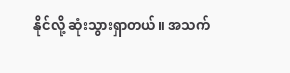နိုင်လို့ ဆုံးသွားရှာတယ်။ အသက်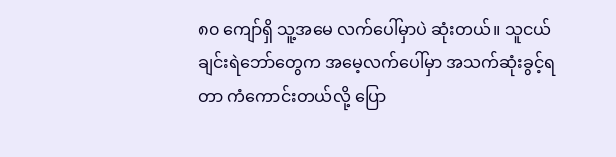၈၀ ကျော်ရှိ သူ့အမေ လက်ပေါ်မှာပဲ ဆုံးတယ်။ သူငယ်ချင်းရဲဘော်တွေက အမေ့လက်ပေါ်မှာ အသက်ဆုံးခွင့်ရတာ ကံကောင်းတယ်လို့ ပြော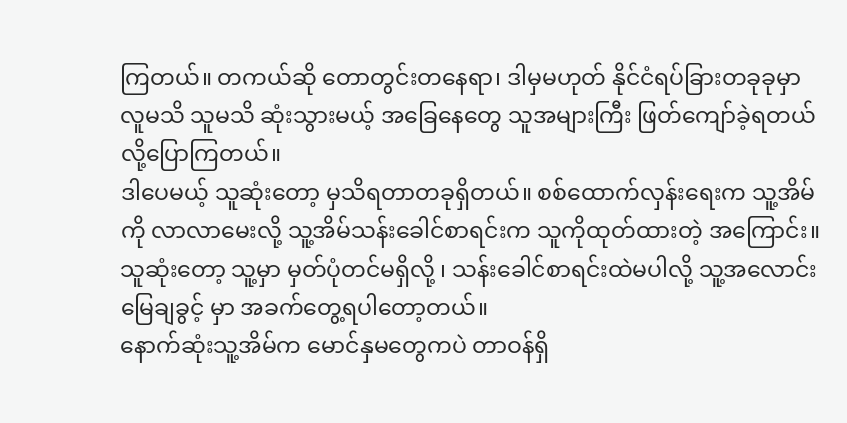ကြတယ်။ တကယ်ဆို တောတွင်းတနေရာ၊ ဒါမှမဟုတ် နိုင်ငံရပ်ခြားတခုခုမှာ လူမသိ သူမသိ ဆုံးသွားမယ့် အခြေနေတွေ သူအများကြီး ဖြတ်ကျော်ခဲ့ရတယ်လို့ပြောကြတယ်။
ဒါပေမယ့် သူဆုံးတော့ မှသိရတာတခုရှိတယ်။ စစ်ထောက်လှန်းရေးက သူ့အိမ်ကို လာလာမေးလို့ သူ့အိမ်သန်းခေါင်စာရင်းက သူကိုထုတ်ထားတဲ့ အကြောင်း။ သူဆုံးတော့ သူ့မှာ မှတ်ပုံတင်မရှိလို့ ၊ သန်းခေါင်စာရင်းထဲမပါလို့ သူ့အလောင်းမြေချခွင့် မှာ အခက်တွေ့ရပါတော့တယ်။
နောက်ဆုံးသူ့အိမ်က မောင်နှမတွေကပဲ တာဝန်ရှိ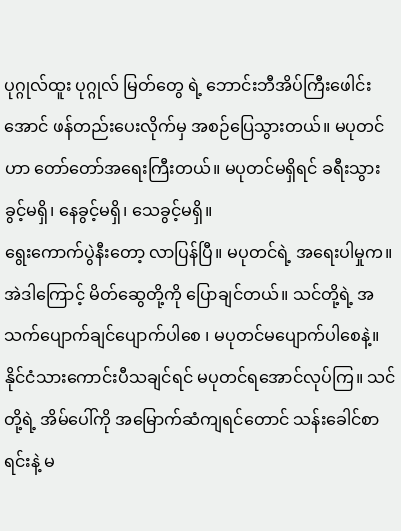ပုဂ္ဂုလ်ထူး ပုဂ္ဂုလ် မြတ်တွေ ရဲ့ ဘောင်းဘီအိပ်ကြီးဖေါင်းအောင် ဖန်တည်းပေးလိုက်မှ အစဉ်ပြေသွားတယ်။ မပုတင်ဟာ တော်တော်အရေးကြီးတယ်။ မပုတင်မရှိရင် ခရီးသွားခွင့်မရှိ၊ နေခွင့်မရှိ၊ သေခွင့်မရှိ။
ရွေးကောက်ပွဲနီးတော့ လာပြန်ပြီ။ မပုတင်ရဲ့ အရေးပါမှုက။ အဲဒါကြောင့် မိတ်ဆွေတို့ကို ပြောချင်တယ်။ သင်တို့ရဲ့ အသက်ပျောက်ချင်ပျောက်ပါစေ ၊ မပုတင်မပျောက်ပါစေနဲ့။ နိုင်ငံသားကောင်းပီသချင်ရင် မပုတင်ရအောင်လုပ်ကြ။ သင်တို့ရဲ့ အိမ်ပေါ်ကို အမြောက်ဆံကျရင်တောင် သန်းခေါင်စာရင်းနဲ့ မ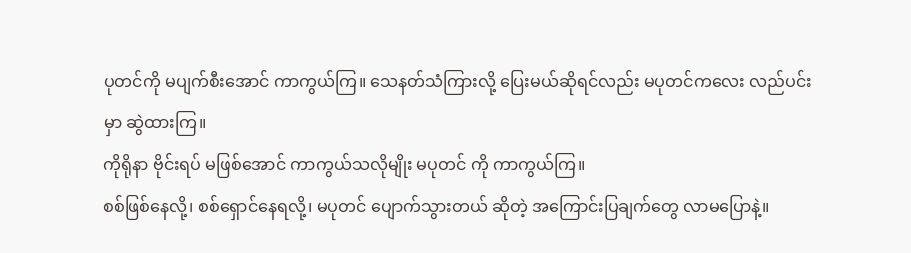ပုတင်ကို မပျက်စီးအောင် ကာကွယ်ကြ။ သေနတ်သံကြားလို့ ပြေးမယ်ဆိုရင်လည်း မပုတင်ကလေး လည်ပင်းမှာ ဆွဲထားကြ။
ကိုရိုနာ ဗိုင်းရပ် မဖြစ်အောင် ကာကွယ်သလိုမျိုး မပုတင် ကို ကာကွယ်ကြ။
စစ်ဖြစ်နေလို့၊ စစ်ရှောင်နေရလို့၊ မပုတင် ပျောက်သွားတယ် ဆိုတဲ့ အကြောင်းပြချက်တွေ လာမပြောနဲ့။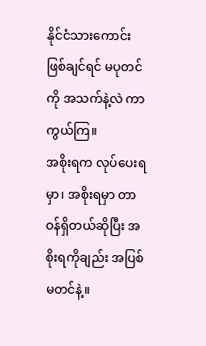နိုင်ငံသားကောင်းဖြစ်ချင်ရင် မပုတင်ကို အသက်နဲ့လဲ ကာကွယ်ကြ။
အစိုးရက လုပ်ပေးရမှာ၊ အစိုးရမှာ တာဝန်ရှိတယ်ဆိုပြီး အစိုးရကိုချည်း အပြစ်မတင်နဲ့။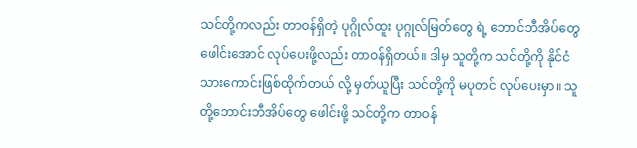သင်တို့ကလည်း တာဝန်ရှိတဲ့ ပုဂ္ဂိုလ်ထူး ပုဂ္ဂုလ်မြတ်တွေ ရဲ့ ဘောင်ဘီအိပ်တွေ ဖေါင်းအောင် လုပ်ပေးဖို့လည်း တာဝန်ရှိတယ်။ ဒါမှ သူတို့က သင်တို့ကို နိုင်ငံသားကောင်းဖြစ်ထိုက်တယ် လို့ မှတ်ယူပြီး သင်တို့ကို မပုတင် လုပ်ပေးမှာ။ သူတို့ဘောင်းဘီအိပ်တွေ ဖေါင်းဖို့ သင်တို့က တာဝန်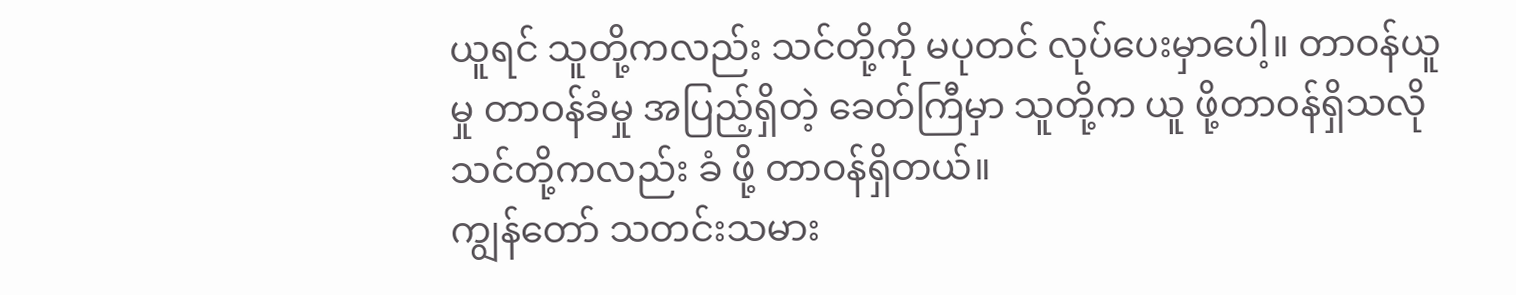ယူရင် သူတို့ကလည်း သင်တို့ကို မပုတင် လုပ်ပေးမှာပေါ့။ တာဝန်ယူမှု တာဝန်ခံမှု အပြည့်ရှိတဲ့ ခေတ်ကြီမှာ သူတို့က ယူ ဖို့တာဝန်ရှိသလို သင်တို့ကလည်း ခံ ဖို့ တာဝန်ရှိတယ်။
ကျွန်တော် သတင်းသမား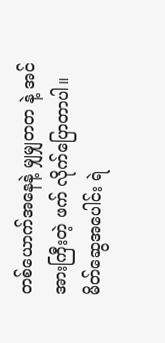တစ်ယောက်အနေနဲ့ မျှမျှတတ နဲ့ အင်အားကြီးတဲ့ ဖက် လိုက်ပြောတာပါ။
မိတ်ဆွေအပေါင်း ရဲ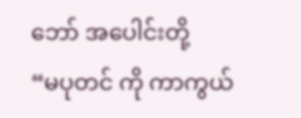ဘော် အပေါင်းတို့
“မပုတင် ကို ကာကွယ်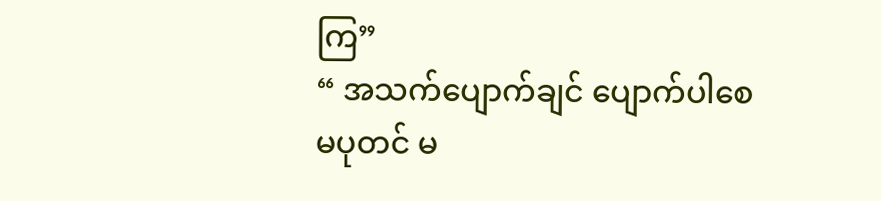ကြ”
“ အသက်ပျောက်ချင် ပျောက်ပါစေ မပုတင် မ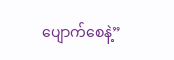ပျောက်စေနဲ့”